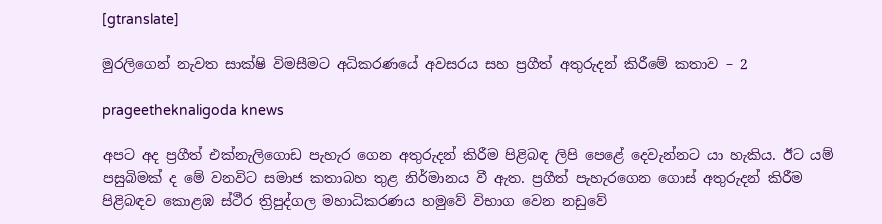[gtranslate]

මුරලිගෙන් නැවත සාක්ෂි විමසීමට අධිකරණයේ අවසරය සහ ප්‍රගීත් අතුරුදන් කිරීමේ කතාව – 2

prageetheknaligoda knews

අපට අද ප්‍රගීත් එක්නැලිගොඩ පැහැර ගෙන අතුරුදන් කිරීම පිළිබඳ ලිපි පෙළේ දෙවැන්නට යා හැකිය. ඊට යම් පසුබිමක් ද මේ වනවිට සමාජ කතාබහ තුළ නිර්මානය වී ඇත. ප්‍රගීත් පැහැරගෙන ගොස් අතුරුදන් කිරීම පිළිබඳව කොළඹ ස්ථීර ත්‍රිපුද්ගල මහාධිකරණය හමුවේ විභාග වෙන නඩුවේ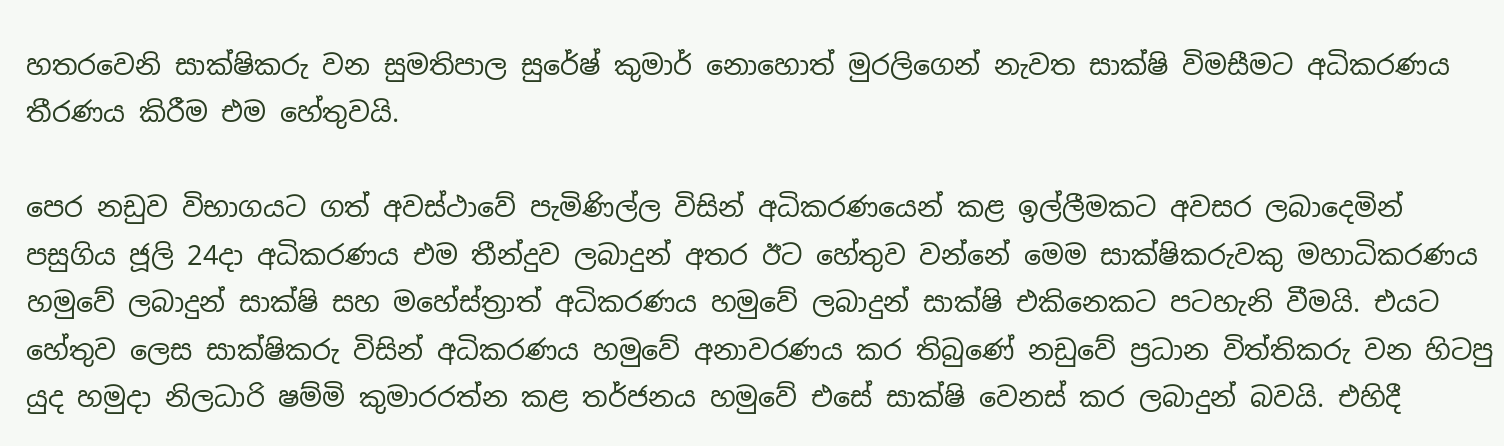හතරවෙනි සාක්ෂිකරු වන සුමතිපාල සුරේෂ් කුමාර් නොහොත් මුරලිගෙන් නැවත සාක්ෂි විමසීමට අධිකරණය තීරණය කිරීම එම හේතුවයි.

පෙර නඩුව විභාගයට ගත් අවස්ථාවේ පැමිණිල්ල විසින් අධිකරණයෙන් කළ ඉල්ලීමකට අවසර ලබාදෙමින් පසුගිය ජූලි 24දා අධිකරණය එම තීන්දුව ලබාදුන් අතර ඊට හේතුව වන්නේ මෙම සාක්ෂිකරුවකු මහාධිකරණය හමුවේ ලබාදුන් සාක්ෂි සහ මහේස්ත්‍රාත් අධිකරණය හමුවේ ලබාදුන් සාක්ෂි එකිනෙකට පටහැනි වීමයි. එයට හේතුව ලෙස සාක්ෂිකරු විසින් අධිකරණය හමුවේ අනාවරණය කර තිබුණේ නඩුවේ ප්‍රධාන විත්තිකරු වන හිටපු යුද හමුදා නිලධාරි ෂම්මි කුමාරරත්න කළ තර්ජනය හමුවේ එසේ සාක්ෂි වෙනස් කර ලබාදුන් බවයි. එහිදී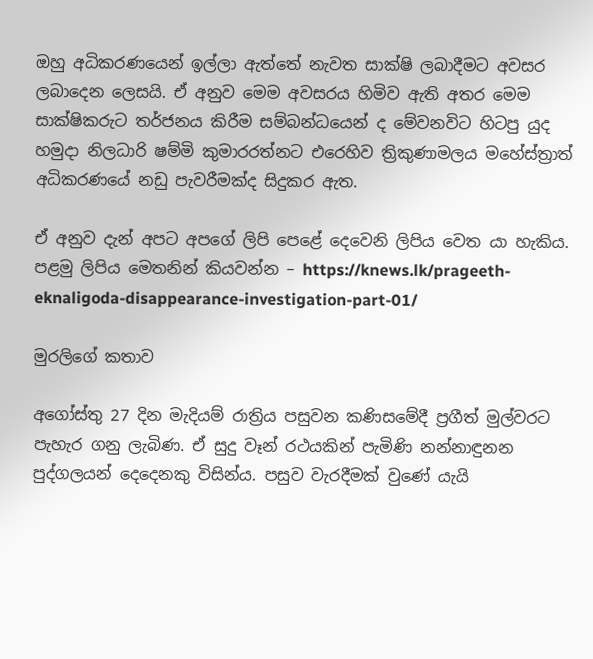ඔහු අධිකරණයෙන් ඉල්ලා ඇත්තේ නැවත සාක්ෂි ලබාදීමට අවසර ලබාදෙන ලෙසයි. ඒ අනුව මෙම අවසරය හිමිව ඇති අතර මෙම සාක්ෂිකරුට තර්ජනය කිරීම සම්බන්ධයෙන් ද මේවනවිට හිටපු යුද හමුදා නිලධාරි ෂම්මි කුමාරරත්නට එරෙහිව ත්‍රිකුණාමලය මහේස්ත්‍රාත් අධිකරණයේ නඩු පැවරීමක්ද සිදුකර ඇත.

ඒ අනුව දැන් අපට අපගේ ලිපි පෙළේ දෙවෙනි ලිපිය වෙත යා හැකිය. පළමු ලිපිය මෙතනින් කියවන්න – https://knews.lk/prageeth-eknaligoda-disappearance-investigation-part-01/

මුරලිගේ කතාව

අගෝස්තු 27 දින මැදියම් රාත්‍රිය පසුවන කණිසමේදී ප්‍රගීත් මුල්වරට පැහැර ගනු ලැබිණ. ඒ සුදු වෑන් රථයකින් පැමිණි නන්නාඳුනන පුද්ගලයන් දෙදෙනකු විසින්ය. පසුව වැරදීමක් වුණේ යැයි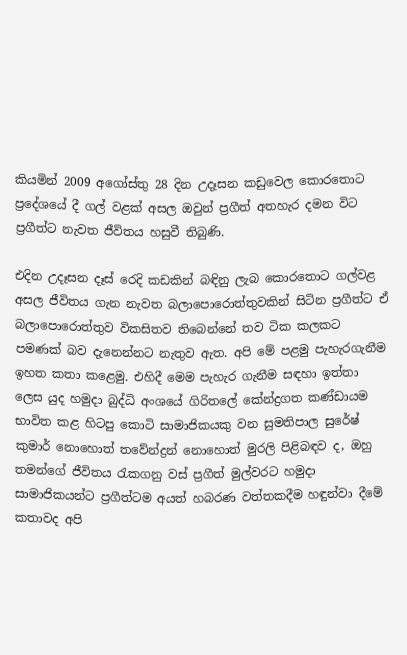කියමින් 2009 අගෝස්තු 28 දින උදෑසන කඩුවෙල කොරතොට ප්‍රදේශයේ දී ගල් වළක් අසල ඔවුන් ප්‍රගීත් අතහැර දමන විට ප්‍රගීත්ට නැවත ජීවිතය හසුවී තිබුණි.

එදින උදෑසන දෑස් රෙදි කඩකින් බඳිනු ලැබ කොරතොට ගල්වළ අසල ජීවිතය ගැන නැවත බලාපොරොත්තුවකින් සිටින ප්‍රගීත්ට ඒ බලාපොරොත්තුව විකසිතව තිබෙන්නේ තව ටික කලකට පමණක් බව දැනෙන්නට නැතුව ඇත. අපි මේ පළමු පැහැරගැනීම ඉහත කතා කළෙමු. එහිදී මෙම පැහැර ගැනීම සඳහා ඉත්තා ලෙස යුද හමුදා බුද්ධි අංශයේ ගිරිතලේ කේන්ද්‍රගත කණ්ඩායම භාවිත කළ හිටපු කොටි සාමාජිකයකු වන සුමතිපාල සුරේෂ් කුමාර් නොහොත් තවේන්ද්‍රන් නොහොත් මුරලි පිළිබඳව ද, ඔහු තමන්ගේ ජීවිතය රැකගනු වස් ප්‍රගීත් මුල්වරට හමුදා සාමාජිකයන්ට ප්‍රගීත්ටම අයත් හබරණ වත්තකදීම හඳුන්වා දීමේ කතාවද අපි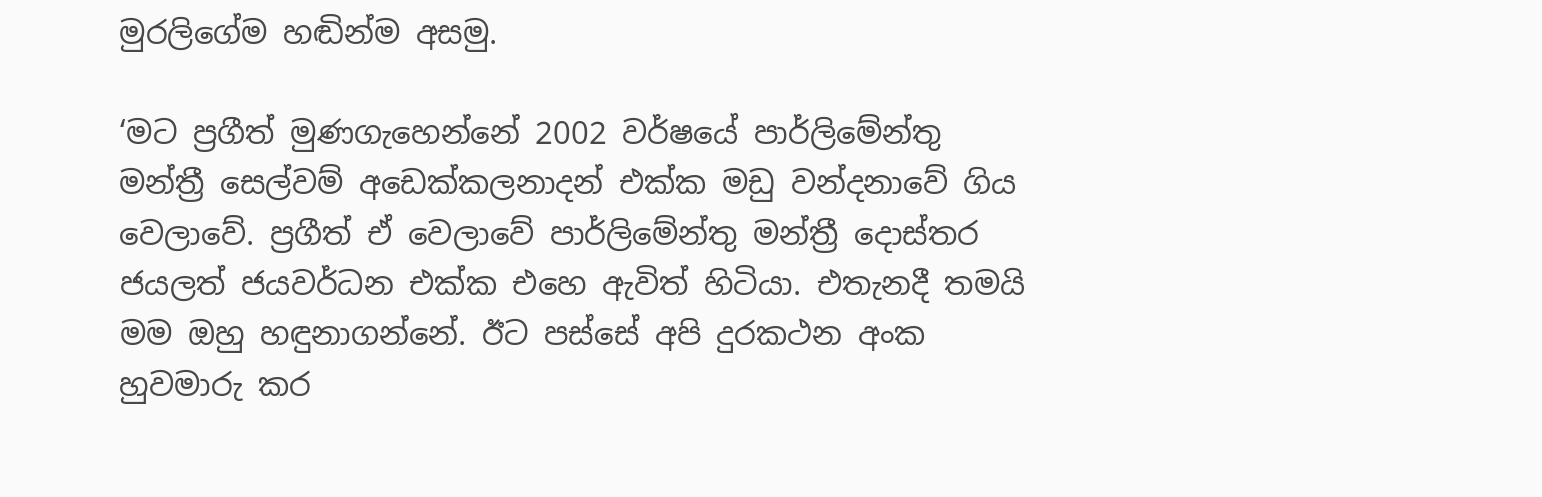මුරලිගේම හඬින්ම අසමු.

‘මට ප්‍රගීත් මුණගැහෙන්නේ 2002 වර්ෂයේ පාර්ලිමේන්තු මන්ත්‍රී සෙල්වම් අඩෙක්කලනාදන් එක්ක මඩු වන්දනාවේ ගිය වෙලාවේ. ප්‍රගීත් ඒ වෙලාවේ පාර්ලිමේන්තු මන්ත්‍රී දොස්තර ජයලත් ජයවර්ධන එක්ක එහෙ ඇවිත් හිටියා. එතැනදී තමයි මම ඔහු හඳුනාගන්නේ. ඊට පස්සේ අපි දුරකථන අංක හුවමාරු කර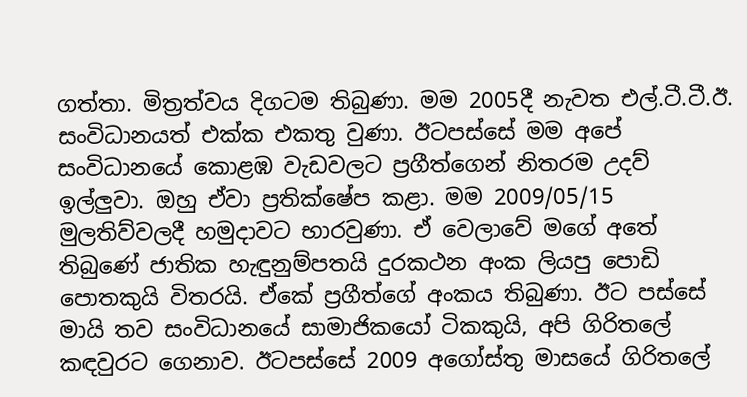ගත්තා. මිත්‍රත්වය දිගටම තිබුණා. මම 2005දී නැවත එල්.ටී.ටී.ඊ. සංවිධානයත් එක්ක එකතු වුණා. ඊටපස්සේ මම අපේ සංවිධානයේ කොළඹ වැඩවලට ප්‍රගීත්ගෙන් නිතරම උදව් ඉල්ලුවා. ඔහු ඒවා ප්‍රතික්ෂේප කළා. මම 2009/05/15 මුලතිව්වලදී හමුදාවට භාරවුණා. ඒ වෙලාවේ මගේ අතේ තිබුණේ ජාතික හැඳුනුම්පතයි දුරකථන අංක ලියපු පොඩි පොතකුයි විතරයි. ඒකේ ප්‍රගීත්ගේ අංකය තිබුණා. ඊට පස්සේ මායි තව සංවිධානයේ සාමාජිකයෝ ටිකකුයි, අපි ගිරිතලේ කඳවුරට ගෙනාව. ඊටපස්සේ 2009 අගෝස්තු මාසයේ ගිරිතලේ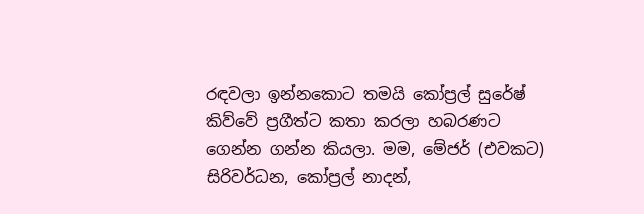රඳවලා ඉන්නකොට තමයි කෝප්‍රල් සුරේෂ් කිව්වේ ප්‍රගීත්ට කතා කරලා හබරණට ගෙන්න ගන්න කියලා. මම, මේජර් (එවකට) සිරිවර්ධන, කෝප්‍රල් නාදන්,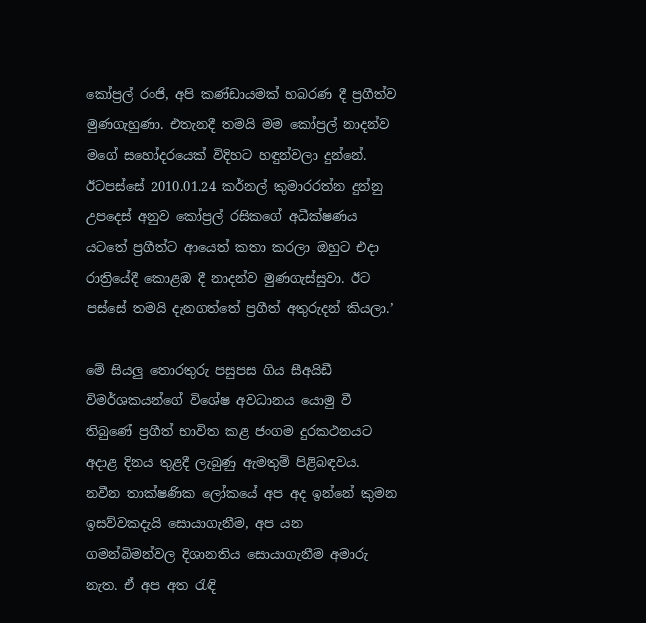කෝප්‍රල් රංජි, අපි කණ්ඩායමක් හබරණ දී ප්‍රගීත්ව මුණගැහුණා. එතැනදී තමයි මම කෝප්‍රල් නාදන්ව මගේ සහෝදරයෙක් විදිහට හඳුන්වලා දුන්නේ. ඊටපස්සේ 2010.01.24 කර්නල් කුමාරරත්න දුන්නු උපදෙස් අනුව කෝප්‍රල් රසිකගේ අධීක්ෂණය යටතේ ප්‍රගීත්ට ආයෙත් කතා කරලා ඔහුට එදා රාත්‍රියේදී කොළඹ දී නාදන්ව මුණගැස්සුවා. ඊට පස්සේ තමයි දැනගත්තේ ප්‍රගීත් අතුරුදන් කියලා.’

මේ සියලු තොරතුරු පසුපස ගිය සීඅයිඩී විමර්ශකයන්ගේ විශේෂ අවධානය යොමු වී තිබුණේ ප්‍රගීත් භාවිත කළ ජංගම දුරකථනයට අදාළ දිනය තුළදී ලැබුණු ඇමතුම් පිළිබඳවය. නවීන තාක්ෂණික ලෝකයේ අප අද ඉන්නේ කුමන ඉසව්වකදැයි සොයාගැනීම, අප යන ගමන්බිමන්වල දිශානතිය සොයාගැනීම අමාරු නැත. ඒ අප අත රැඳි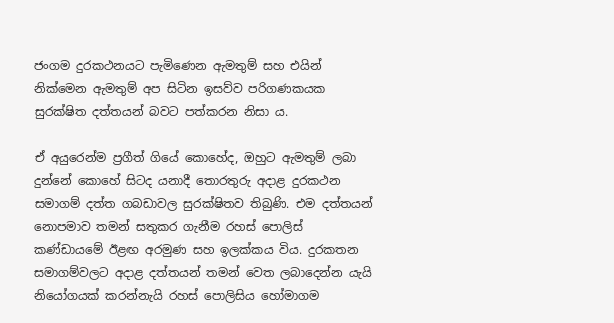ජංගම දුරකථනයට පැමිණෙන ඇමතුම් සහ එයින් නික්මෙන ඇමතුම් අප සිටින ඉසව්ව පරිගණකයක සුරක්ෂිත දත්තයන් බවට පත්කරන නිසා ය.

ඒ අයුරෙන්ම ප්‍රගීත් ගියේ කොහේද, ඔහුට ඇමතුම් ලබා දුන්නේ කොහේ සිටද යනාදී තොරතුරු අදාළ දුරකථන සමාගම් දත්ත ගබඩාවල සුරක්ෂිතව තිබුණි. එම දත්තයන් නොපමාව තමන් සතුකර ගැනීම රහස් පොලිස් කණ්ඩායමේ ඊළඟ අරමුණ සහ ඉලක්කය විය. දුරකතන සමාගම්වලට අදාළ දත්තයන් තමන් වෙත ලබාදෙන්න යැයි නියෝගයක් කරන්නැයි රහස් පොලිසිය හෝමාගම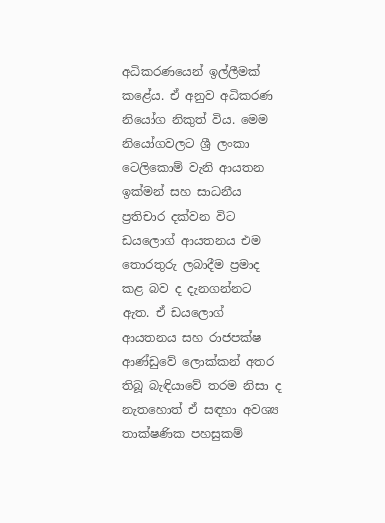අධිකරණයෙන් ඉල්ලීමක් කළේය. ඒ අනුව අධිකරණ නියෝග නිකුත් විය. මෙම නියෝගවලට ශ්‍රී ලංකා ටෙලිකොම් වැනි ආයතන ඉක්මන් සහ සාධනීය ප්‍රතිචාර දක්වන විට ඩයලොග් ආයතනය එම තොරතුරු ලබාදීම ප්‍රමාද කළ බව ද දැනගන්නට ඇත. ඒ ඩයලොග් ආයතනය සහ රාජපක්ෂ ආණ්ඩුවේ ලොක්කන් අතර තිබූ බැඳියාවේ තරම නිසා ද නැතහොත් ඒ සඳහා අවශ්‍ය තාක්ෂණික පහසුකම්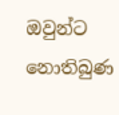ඔවුන්ට නොතිබුණ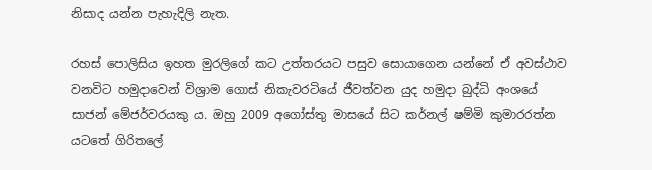නිසාද යන්න පැහැදිලි නැත.

රහස් පොලිසිය ඉහත මුරලිගේ කට උත්තරයට පසුව සොයාගෙන යන්නේ ඒ අවස්ථාව වනවිට හමුදාවෙන් විශ්‍රාම ගොස් නිකැවරටියේ ජීවත්වන යුද හමුදා බුද්ධි අංශයේ සාජන් මේජර්වරයකු ය. ඔහු 2009 අගෝස්තු මාසයේ සිට කර්නල් ෂම්මි කුමාරරත්න යටතේ ගිරිතලේ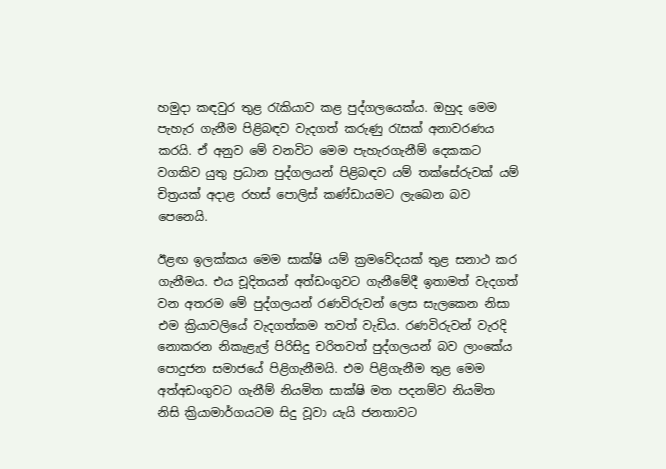හමුදා කඳවුර තුළ රැකියාව කළ පුද්ගලයෙක්ය. ඔහුද මෙම පැහැර ගැනීම පිළිබඳව වැදගත් කරුණු රැසක් අනාවරණය කරයි. ඒ අනුව මේ වනවිට මෙම පැහැරගැනීම් දෙකකට වගකිව යුතු ප්‍රධාන පුද්ගලයන් පිළිබඳව යම් තක්සේරුවක් යම් චිත්‍රයක් අදාළ රහස් පොලිස් කණ්ඩායමට ලැබෙන බව පෙනෙයි.

ඊළඟ ඉලක්කය මෙම සාක්ෂි යම් ක්‍රමවේදයක් තුළ සනාථ කර ගැනීමය. එය චූදිතයන් අත්ඩංගුවට ගැනීමේදී ඉතාමත් වැදගත් වන අතරම මේ පුද්ගලයන් රණවිරුවන් ලෙස සැලකෙන නිසා එම ක්‍රියාවලියේ වැදගත්කම තවත් වැඩිය. රණවිරුවන් වැරදි නොකරන නිකැළැල් පිරිසිදු චරිතවත් පුද්ගලයන් බව ලාංකේය පොදුජන සමාජයේ පිළිගැනීමයි. එම පිළිගැනීම තුළ මෙම අත්අඩංගුවට ගැනීම් නියමිත සාක්ෂි මත පදනම්ව නියමිත නිසි ක්‍රියාමාර්ගයටම සිදු වූවා යැයි ජනතාවට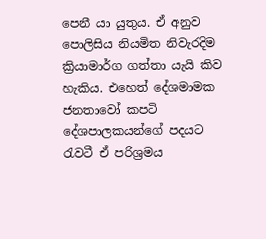පෙනී යා යුතුය. ඒ අනුව පොලිසිය නියමිත නිවැරදිම ක්‍රියාමාර්ග ගත්තා යැයි කිව හැකිය. එහෙත් දේශමාමක ජනතාවෝ කපටි දේශපාලකයන්ගේ පදයට රැවටී ඒ පරිශ්‍රමය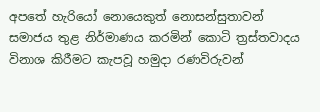අපතේ හැරියෝ නොයෙකුත් නොසන්සුතාවන් සමාජය තුළ නිර්මාණය කරමින් කොටි ත්‍රස්තවාදය විනාශ කිරීමට කැපවූ හමුදා රණවිරුවන්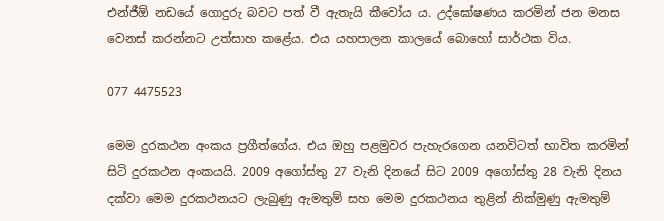එන්ජීඕ නඩයේ ගොදුරු බවට පත් වී ඇතැයි කීවෝය ය. උද්ඝෝෂණය කරමින් ජන මනස වෙනස් කරන්නට උත්සාහ කළේය. එය යහපාලන කාලයේ බොහෝ සාර්ථක විය.

077 4475523

මෙම දුරකථන අංකය ප්‍රගීත්ගේය. එය ඔහු පළමුවර පැහැරගෙන යනවිටත් භාවිත කරමින් සිටි දුරකථන අංකයයි. 2009 අගෝස්තු 27 වැනි දිනයේ සිට 2009 අගෝස්තු 28 වැනි දිනය දක්වා මෙම දුරකථනයට ලැබුණු ඇමතුම් සහ මෙම දුරකථනය තුළින් නික්මුණු ඇමතුම්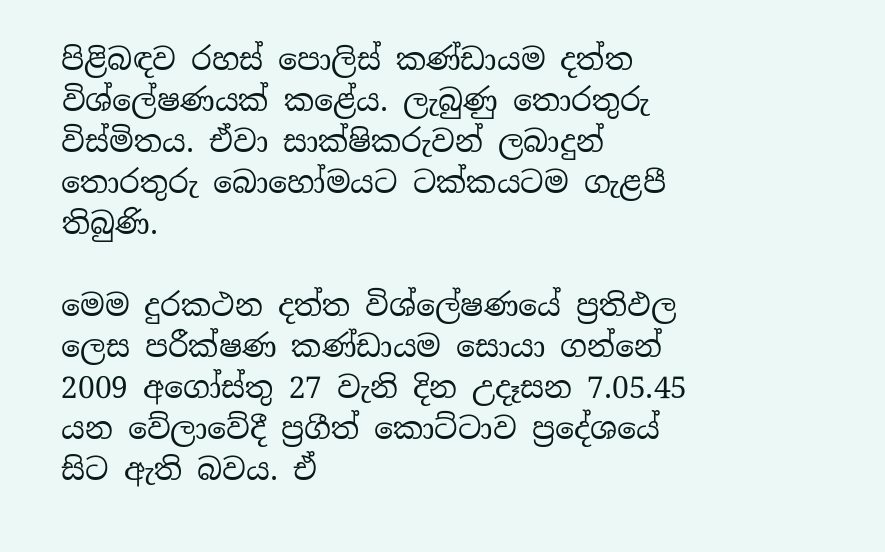පිළිබඳව රහස් පොලිස් කණ්ඩායම දත්ත විශ්ලේෂණයක් කළේය. ලැබුණු තොරතුරු විස්මිතය. ඒවා සාක්ෂිකරුවන් ලබාදුන් තොරතුරු බොහෝමයට ටක්කයටම ගැළපී තිබුණි.

මෙම දුරකථන දත්ත විශ්ලේෂණයේ ප්‍රතිඵල ලෙස පරීක්ෂණ කණ්ඩායම සොයා ගන්නේ 2009 අගෝස්තු 27 වැනි දින උදෑසන 7.05.45 යන වේලාවේදී ප්‍රගීත් කොට්ටාව ප්‍රදේශයේ සිට ඇති බවය. ඒ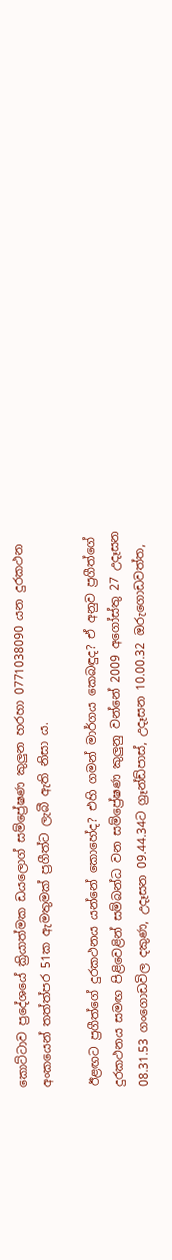කොට්ටාව ප්‍රදේශයේ ක්‍රියාත්මක ඩයලොග් සම්ප්‍රේෂණ කුලුන හරහා 0771038090 යන දුරකථන අංකයෙන් තත්ත්පර 51ක ඇමතුමක් ප්‍රගීත්ට ලැබී ඇති නිසා ය.

ඊළඟට ප්‍රගීත්ගේ දුරකථනය යන්නේ කොහේද? එහි ගමන් මාර්ගය කෙබඳුද? ඒ අනුව ප්‍රගීත්ගේ දුරකථනය සමඟ පිළිවෙළින් සම්බන්ධ වන සම්ප්‍රේෂණ කුලුනු වන්නේ 2009 අගෝස්තු 27 උදෑසන 08.31.53 ගංගොඩවිල දකුණ, උදෑසන 09.44.34ට ග්‍රෑන්ඩ්පාස්, උදෑසන 10.00.32 ඔරුගොඩවත්ත,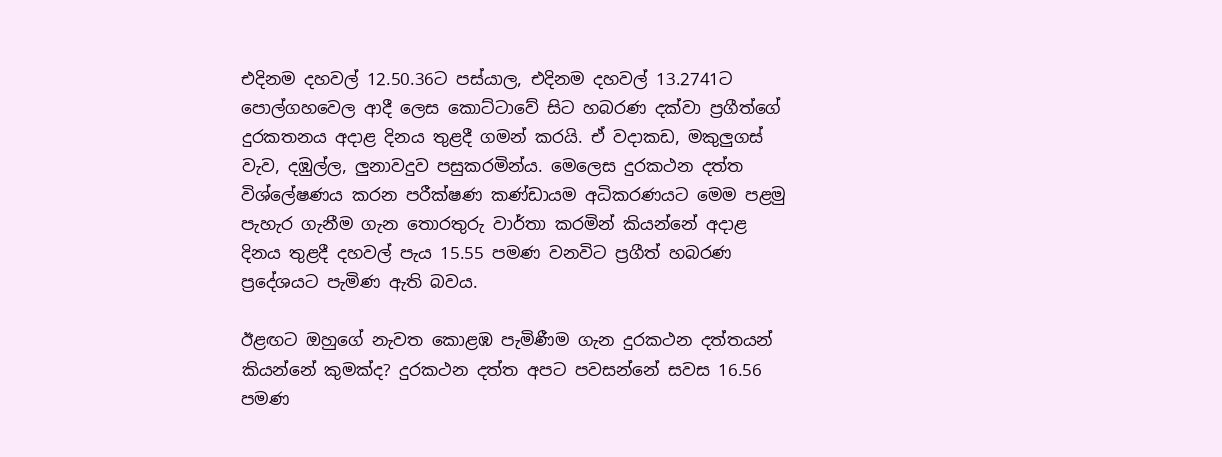එදිනම දහවල් 12.50.36ට පස්යාල, එදිනම දහවල් 13.2741ට පොල්ගහවෙල ආදී ලෙස කොට්ටාවේ සිට හබරණ දක්වා ප්‍රගීත්ගේ දුරකතනය අදාළ දිනය තුළදී ගමන් කරයි. ඒ වදාකඩ, මකුලුගස් වැව, දඹුල්ල, ලුනාවදුව පසුකරමින්ය. මෙලෙස දුරකථන දත්ත විශ්ලේෂණය කරන පරීක්ෂණ කණ්ඩායම අධිකරණයට මෙම පළමු පැහැර ගැනීම ගැන තොරතුරු වාර්තා කරමින් කියන්නේ අදාළ දිනය තුළදී දහවල් පැය 15.55 පමණ වනවිට ප්‍රගීත් හබරණ ප්‍රදේශයට පැමිණ ඇති බවය.

ඊළඟට ඔහුගේ නැවත කොළඹ පැමිණීම ගැන දුරකථන දත්තයන් කියන්නේ කුමක්ද? දුරකථන දත්ත අපට පවසන්නේ සවස 16.56 පමණ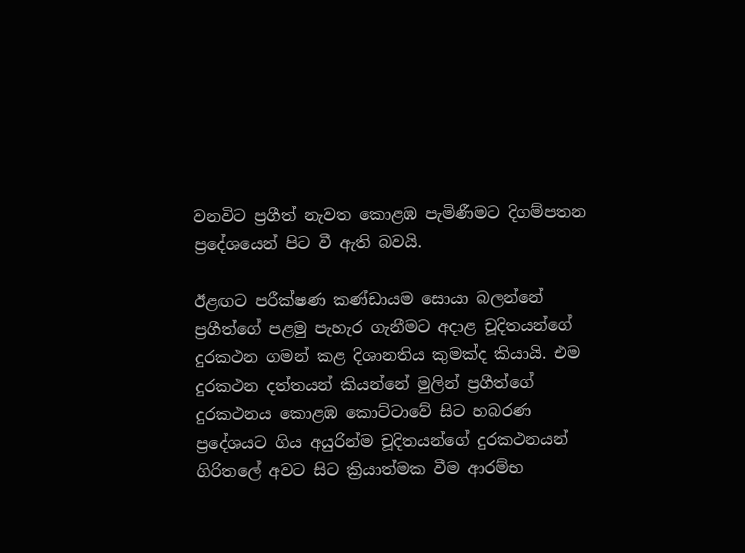වනවිට ප්‍රගීත් නැවත කොළඹ පැමිණීමට දිගම්පතන ප්‍රදේශයෙන් පිට වී ඇති බවයි.

ඊළඟට පරීක්ෂණ කණ්ඩායම සොයා බලන්නේ ප්‍රගීත්ගේ පළමු පැහැර ගැනීමට අදාළ චූදිතයන්ගේ දුරකථන ගමන් කළ දිශානතිය කුමක්ද කියායි. එම දුරකථන දත්තයන් කියන්නේ මුලින් ප්‍රගීත්ගේ දුරකථනය කොළඹ කොට්ටාවේ සිට හබරණ ප්‍රදේශයට ගිය අයුරින්ම චූදිතයන්ගේ දුරකථනයන් ගිරිතලේ අවට සිට ක්‍රියාත්මක වීම ආරම්භ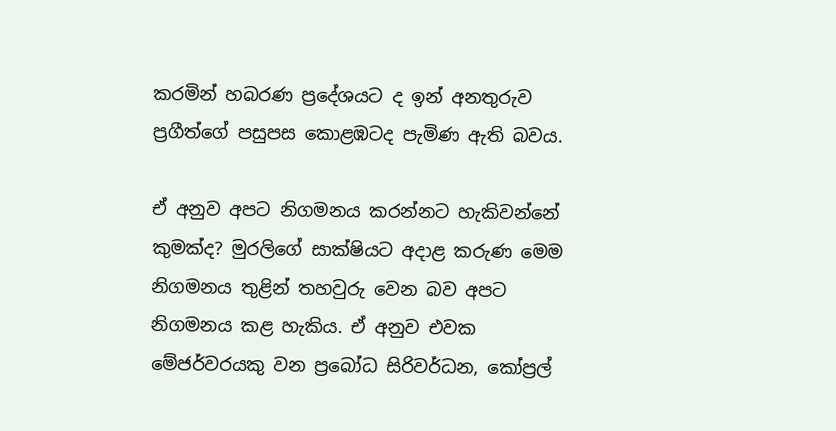කරමින් හබරණ ප්‍රදේශයට ද ඉන් අනතුරුව ප්‍රගීත්ගේ පසුපස කොළඹටද පැමිණ ඇති බවය.

ඒ අනුව අපට නිගමනය කරන්නට හැකිවන්නේ කුමක්ද? මුරලිගේ සාක්ෂියට අදාළ කරුණ මෙම නිගමනය තුළින් තහවුරු වෙන බව අපට නිගමනය කළ හැකිය. ඒ අනුව එවක මේජර්වරයකු වන ප්‍රබෝධ සිරිවර්ධන, කෝප්‍රල්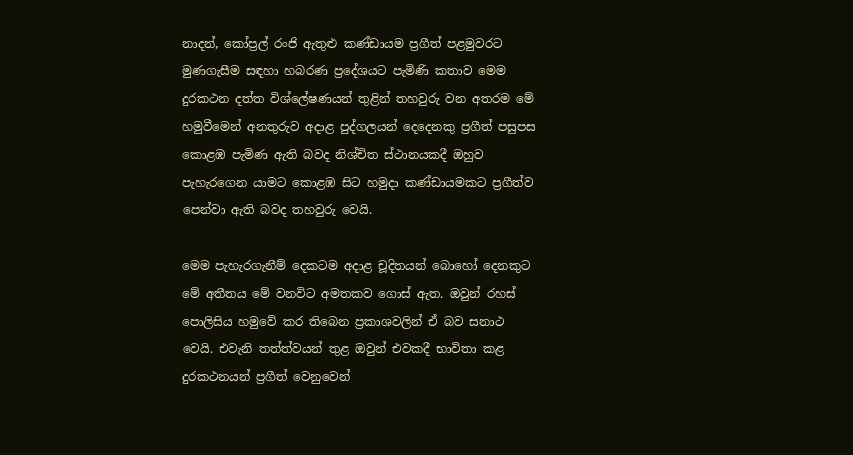නාදන්, කෝප්‍රල් රංජි ඇතුළු කණ්ඩායම ප්‍රගීත් පළමුවරට මුණගැසීම සඳහා හබරණ ප්‍රදේශයට පැමිණි කතාව මෙම දුරකථන දත්ත විශ්ලේෂණයන් තුළින් තහවුරු වන අතරම මේ හමුවීමෙන් අනතුරුව අදාළ පුද්ගලයන් දෙදෙනකු ප්‍රගීත් පසුපස කොළඹ පැමිණ ඇති බවද නිශ්චිත ස්ථානයකදී ඔහුව පැහැරගෙන යාමට කොළඹ සිට හමුදා කණ්ඩායමකට ප්‍රගීත්ව පෙන්වා ඇති බවද තහවුරු වෙයි.

මෙම පැහැරගැනීම් දෙකටම අදාළ චූදිතයන් බොහෝ දෙනකුට මේ අතීතය මේ වනවිට අමතකව ගොස් ඇත. ඔවුන් රහස් පොලිසිය හමුවේ කර තිබෙන ප්‍රකාශවලින් ඒ බව සනාථ වෙයි. එවැනි තත්ත්වයන් තුළ ඔවුන් එවකදී භාවිතා කළ දුරකථනයන් ප්‍රගීත් වෙනුවෙන්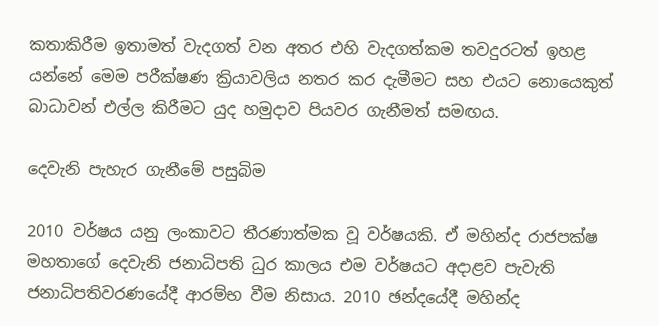කතාකිරීම ඉතාමත් වැදගත් වන අතර එහි වැදගත්කම තවදුරටත් ඉහළ යන්නේ මෙම පරීක්ෂණ ක්‍රියාවලිය නතර කර දැමීමට සහ එයට නොයෙකුත් බාධාවන් එල්ල කිරීමට යුද හමුදාව පියවර ගැනීමත් සමඟය.

දෙවැනි පැහැර ගැනීමේ පසුබිම

2010 වර්ෂය යනු ලංකාවට තීරණාත්මක වූ වර්ෂයකි. ඒ මහින්ද රාජපක්ෂ මහතාගේ දෙවැනි ජනාධිපති ධුර කාලය එම වර්ෂයට අදාළව පැවැති ජනාධිපතිවරණයේදී ආරම්භ වීම නිසාය. 2010 ඡන්දයේදී මහින්ද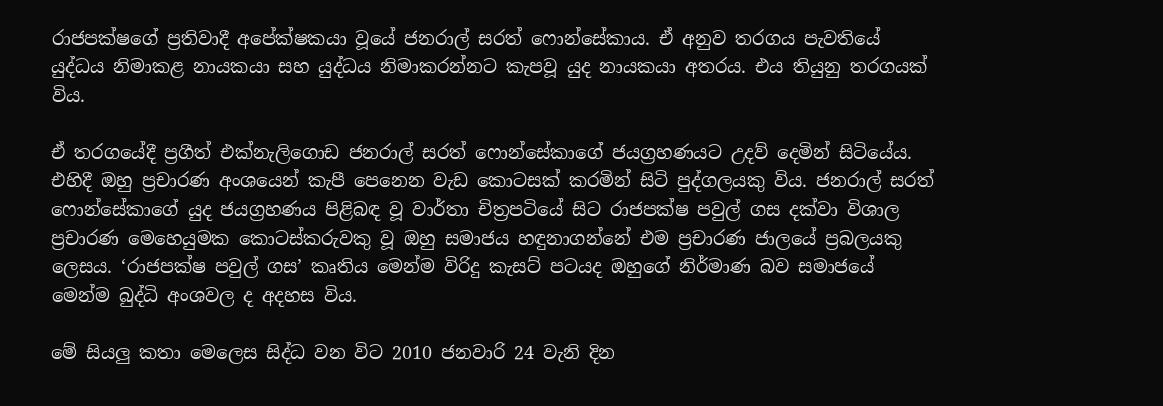රාජපක්ෂගේ ප්‍රතිවාදී අපේක්ෂකයා වූයේ ජනරාල් සරත් ෆොන්සේකාය. ඒ අනුව තරගය පැවතියේ යුද්ධය නිමාකළ නායකයා සහ යුද්ධය නිමාකරන්නට කැපවූ යුද නායකයා අතරය. එය තියුනු තරගයක් විය.

ඒ තරගයේදී ප්‍රගීත් එක්නැලිගොඩ ජනරාල් සරත් ෆොන්සේකාගේ ජයග්‍රහණයට උදව් දෙමින් සිටියේය. එහිදී ඔහු ප්‍රචාරණ අංශයෙන් කැපී පෙනෙන වැඩ කොටසක් කරමින් සිටි පුද්ගලයකු විය. ජනරාල් සරත් ෆොන්සේකාගේ යුද ජයග්‍රහණය පිළිබඳ වූ වාර්තා චිත්‍රපටියේ සිට රාජපක්ෂ පවුල් ගස දක්වා විශාල ප්‍රචාරණ මෙහෙයුමක කොටස්කරුවකු වූ ඔහු සමාජය හඳුනාගන්නේ එම ප්‍රචාරණ ජාලයේ ප්‍රබලයකු ලෙසය. ‘රාජපක්ෂ පවුල් ගස’ කෘතිය මෙන්ම විරිදු කැසට් පටයද ඔහුගේ නිර්මාණ බව සමාජයේ මෙන්ම බුද්ධි අංශවල ද අදහස විය.

මේ සියලු කතා මෙලෙස සිද්ධ වන විට 2010 ජනවාරි 24 වැනි දින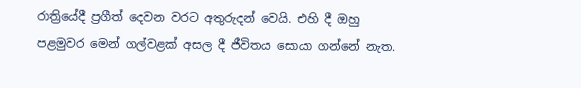රාත්‍රියේදී ප්‍රගීත් දෙවන වරට අතුරුදන් වෙයි. එහි දී ඔහු පළමුවර මෙන් ගල්වළක් අසල දී ජීවිතය සොයා ගන්නේ නැත.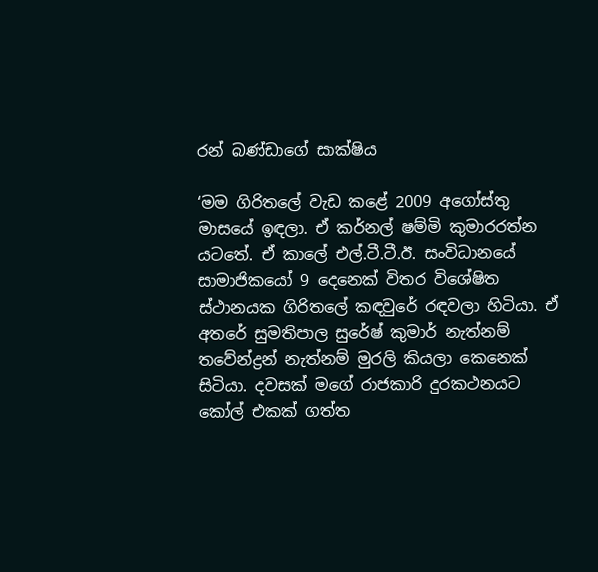රන් බණ්ඩාගේ සාක්ෂිය

‘මම ගිරිතලේ වැඩ කළේ 2009 අගෝස්තු මාසයේ ඉඳලා. ඒ කර්නල් ෂම්මි කුමාරරත්න යටතේ. ඒ කාලේ එල්.ටී.ටී.ඊ. සංවිධානයේ සාමාජිකයෝ 9 දෙනෙක් විතර විශේෂිත ස්ථානයක ගිරිතලේ කඳවුරේ රඳවලා හිටියා. ඒ අතරේ සුමතිපාල සුරේෂ් කුමාර් නැත්නම් තවේන්ද්‍රන් නැත්නම් මුරලි කියලා කෙනෙක් සිටියා. දවසක් මගේ රාජකාරි දුරකථනයට කෝල් එකක් ගත්ත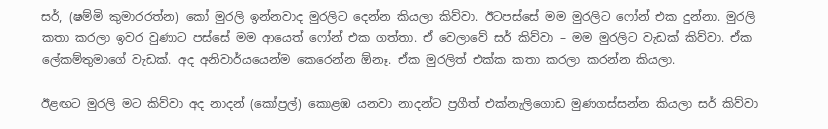සර්, (ෂම්මි කුමාරරත්න) කෝ මුරලි ඉන්නවාද මුරලිට දෙන්න කියලා කිව්වා. ඊටපස්සේ මම මුරලිට ෆෝන් එක දුන්නා. මුරලි කතා කරලා ඉවර වුණාට පස්සේ මම ආයෙත් ෆෝන් එක ගත්තා. ඒ වෙලාවේ සර් කිව්වා – මම මුරලිට වැඩක් කිව්වා. ඒක ලේකම්තුමාගේ වැඩක්. අද අනිවාර්යයෙන්ම කෙරෙන්න ඕනෑ. ඒක මුරලිත් එක්ක කතා කරලා කරන්න කියලා.

ඊළඟට මුරලි මට කිව්වා අද නාදන් (කෝප්‍රල්) කොළඹ යනවා නාදන්ට ප්‍රගීත් එක්නැලිගොඩ මුණගස්සන්න කියලා සර් කිව්වා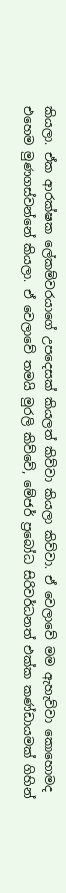කියලා. ඒක ආරක්ෂක ලේකම්වරයාගේ උපදෙසක් කියලත් කිව්වා කියලා කිව්වා. ඒ වෙලාවේ මම ඇහැව්වා කොහොමද එහෙම මුණගස්වන්නේ කියලා. ඒ වෙලාවේ තමයි මුරලි කිව්වේ, මේජර් ප්‍රබෝධ සිරිවර්ධනත් එක්ක කණ්ඩායමක් ගිහින්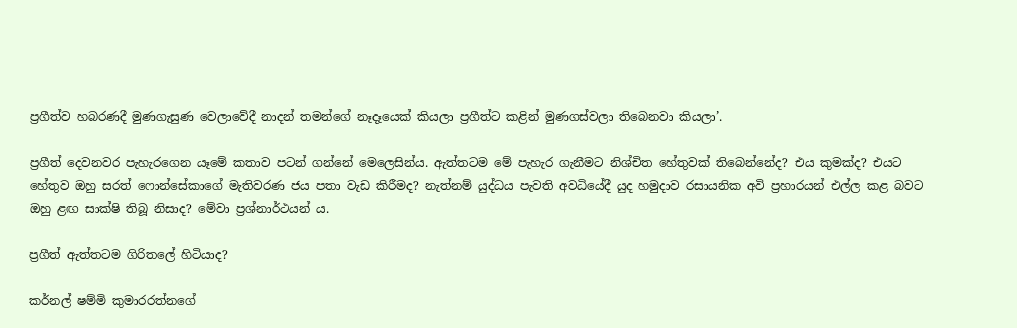ප්‍රගීත්ව හබරණදී මුණගැසුණ වෙලාවේදී නාදන් තමන්ගේ නෑදෑයෙක් කියලා ප්‍රගීත්ට කළින් මුණගස්වලා තිබෙනවා කියලා’.

ප්‍රගීත් දෙවනවර පැහැරගෙන යෑමේ කතාව පටන් ගන්නේ මෙලෙසින්ය. ඇත්තටම මේ පැහැර ගැනීමට නිශ්චිත හේතුවක් තිබෙන්නේද? එය කුමක්ද? එයට හේතුව ඔහු සරත් ෆොන්සේකාගේ මැතිවරණ ජය පතා වැඩ කිරීමද? නැත්නම් යුද්ධය පැවති අවධියේදී යුද හමුදාව රසායනික අවි ප්‍රහාරයන් එල්ල කළ බවට ඔහු ළඟ සාක්ෂි තිබූ නිසාද? මේවා ප්‍රශ්නාර්ථයන් ය.

ප්‍රගීත් ඇත්තටම ගිරිතලේ හිටියාද?

කර්නල් ෂම්මි කුමාරරත්නගේ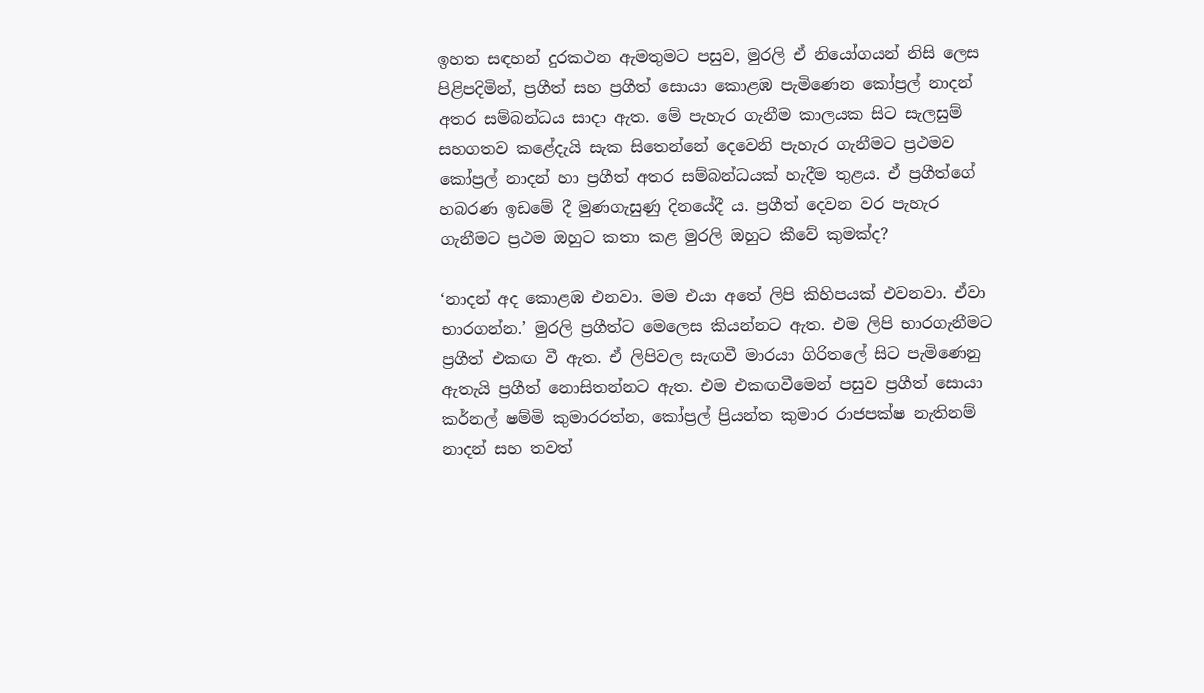ඉහත සඳහන් දුරකථන ඇමතුමට පසුව, මුරලි ඒ නියෝගයන් නිසි ලෙස පිළිපදිමින්, ප්‍රගීත් සහ ප්‍රගීත් සොයා කොළඹ පැමිණෙන කෝප්‍රල් නාදන් අතර සම්බන්ධය සාදා ඇත. මේ පැහැර ගැනීම කාලයක සිට සැලසුම් සහගතව කළේදැයි සැක සිතෙන්නේ දෙවෙනි පැහැර ගැනීමට ප්‍රථමව කෝප්‍රල් නාදන් හා ප්‍රගීත් අතර සම්බන්ධයක් හැදීම තුළය. ඒ ප්‍රගීත්ගේ හබරණ ඉඩමේ දී මුණගැසුණු දිනයේදී ය. ප්‍රගීත් දෙවන වර පැහැර ගැනීමට ප්‍රථම ඔහුට කතා කළ මුරලි ඔහුට කීවේ කුමක්ද?

‘නාදන් අද කොළඹ එනවා. මම එයා අතේ ලිපි කිහිපයක් එවනවා. ඒවා භාරගන්න.’ මුරලි ප්‍රගීත්ට මෙලෙස කියන්නට ඇත. එම ලිපි භාරගැනීමට ප්‍රගීත් එකඟ වී ඇත. ඒ ලිපිවල සැඟවී මාරයා ගිරිතලේ සිට පැමිණෙනු ඇතැයි ප්‍රගීත් නොසිතන්නට ඇත. එම එකඟවීමෙන් පසුව ප්‍රගීත් සොයා කර්නල් ෂම්මි කුමාරරත්න, කෝප්‍රල් ප්‍රියන්ත කුමාර රාජපක්ෂ නැතිනම් නාදන් සහ තවත්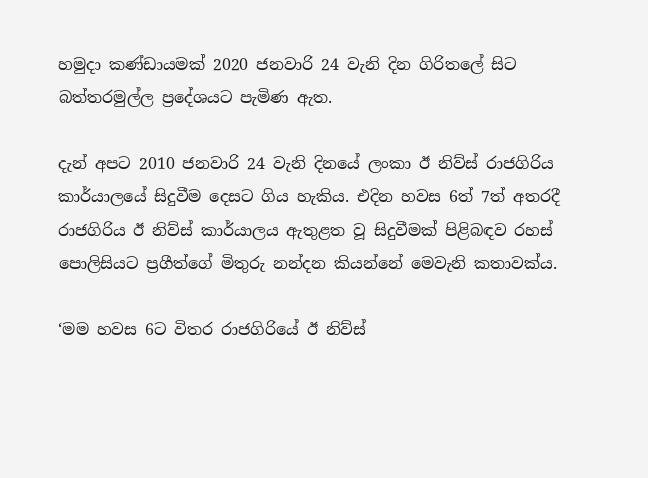හමුදා කණ්ඩායමක් 2020 ජනවාරි 24 වැනි දින ගිරිතලේ සිට බත්තරමුල්ල ප්‍රදේශයට පැමිණ ඇත.

දැන් අපට 2010 ජනවාරි 24 වැනි දිනයේ ලංකා ඊ නිව්ස් රාජගිරිය කාර්යාලයේ සිදුවීම දෙසට ගිය හැකිය. එදින හවස 6ත් 7ත් අතරදී රාජගිරිය ඊ නිව්ස් කාර්යාලය ඇතුළත වූ සිදුවීමක් පිළිබඳව රහස් පොලිසියට ප්‍රගීත්ගේ මිතුරු නන්දන කියන්නේ මෙවැනි කතාවක්ය.

‘මම හවස 6ට විතර රාජගිරියේ ඊ නිව්ස්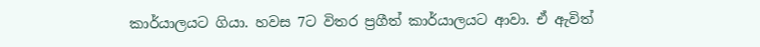කාර්යාලයට ගියා. හවස 7ට විතර ප්‍රගීත් කාර්යාලයට ආවා. ඒ ඇවිත්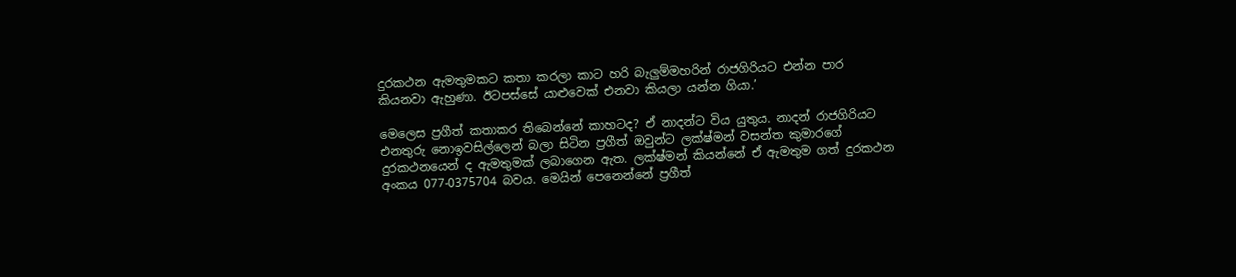දුරකථන ඇමතුමකට කතා කරලා කාට හරි බැලුම්මහරින් රාජගිරියට එන්න පාර කියනවා ඇහුණා. ඊටපස්සේ යාළුවෙක් එනවා කියලා යන්න ගියා.’

මෙලෙස ප්‍රගීත් කතාකර තිබෙන්නේ කාහටද? ඒ නාදන්ට විය යුතුය. නාදන් රාජගිරියට එනතුරු නොඉවසිල්ලෙන් බලා සිටින ප්‍රගීත් ඔවුන්ට ලක්ෂ්මන් වසන්ත කුමාරගේ දුරකථනයෙන් ද ඇමතුමක් ලබාගෙන ඇත. ලක්ෂ්මන් කියන්නේ ඒ ඇමතුම ගත් දුරකථන අංකය 077-0375704 බවය. මෙයින් පෙනෙන්නේ ප්‍රගීත්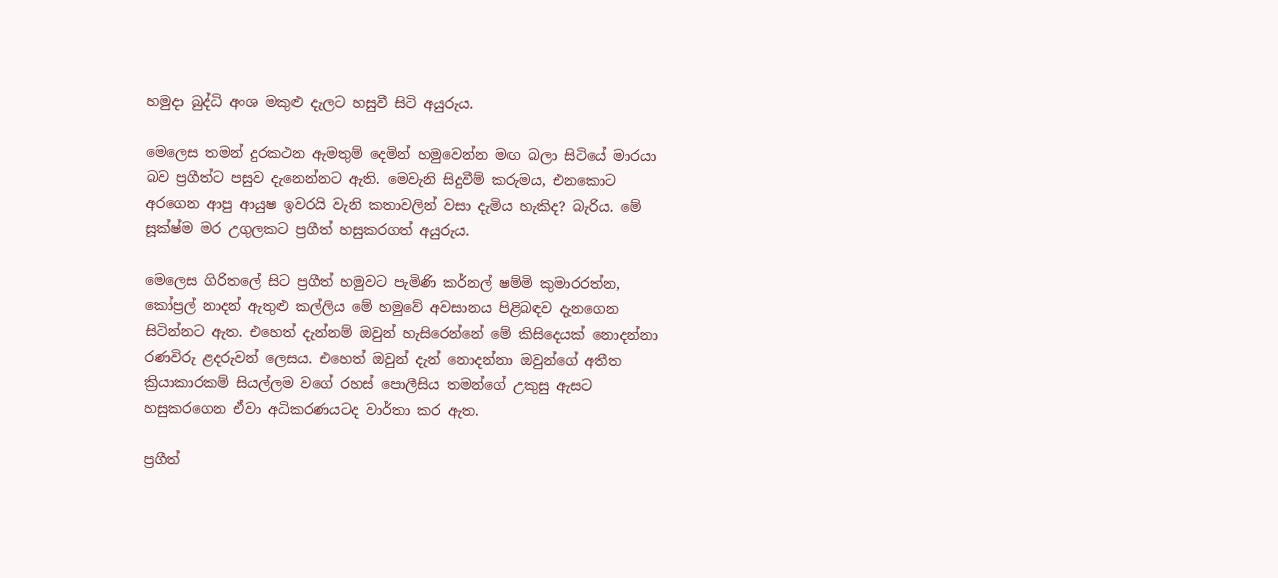හමුදා බුද්ධි අංශ මකුළු දැලට හසුවී සිටි අයුරුය.

මෙලෙස තමන් දුරකථන ඇමතුම් දෙමින් හමුවෙන්න මඟ බලා සිටියේ මාරයා බව ප්‍රගීත්ට පසුව දැනෙන්නට ඇති. මෙවැනි සිදුවීම් කරුමය, එනකොට අරගෙන ආපු ආයුෂ ඉවරයි වැනි කතාවලින් වසා දැමිය හැකිද? බැරිය. මේ සූක්ෂ්ම මර උගුලකට ප්‍රගීත් හසුකරගත් අයුරුය.

මෙලෙස ගිරිතලේ සිට ප්‍රගීත් හමුවට පැමිණි කර්නල් ෂම්මි කුමාරරත්න, කෝප්‍රල් නාදන් ඇතුළු කල්ලිය මේ හමුවේ අවසානය පිළිබඳව දැනගෙන සිටින්නට ඇත. එහෙත් දැන්නම් ඔවුන් හැසිරෙන්නේ මේ කිසිදෙයක් නොදන්නා රණවිරු ළදරුවන් ලෙසය. එහෙත් ඔවුන් දැන් නොදන්නා ඔවුන්ගේ අතීත ක්‍රියාකාරකම් සියල්ලම වගේ රහස් පොලීසිය තමන්ගේ උකුසු ඇසට හසුකරගෙන ඒවා අධිකරණයටද වාර්තා කර ඇත.

ප්‍රගීත්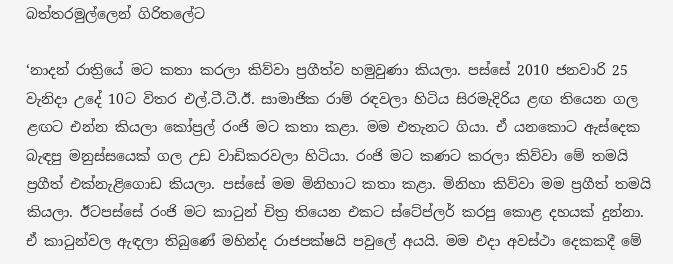බත්තරමුල්ලෙන් ගිරිතලේට

‘නාදන් රාත්‍රියේ මට කතා කරලා කිව්වා ප්‍රගීත්ව හමුවුණා කියලා. පස්සේ 2010 ජනවාරි 25 වැනිදා උදේ 10ට විතර එල්.ටී.ටී.ඊ. සාමාජික රාම් රඳවලා හිටිය සිරමැදිරිය ළඟ තියෙන ගල ළඟට එන්න කියලා කෝප්‍රල් රංජි මට කතා කළා. මම එතැනට ගියා. ඒ යනකොට ඇස්දෙක බැඳපු මනුස්සයෙක් ගල උඩ වාඩිකරවලා හිටියා. රංජි මට කණට කරලා කිව්වා මේ තමයි ප්‍රගීත් එක්නැළිගොඩ කියලා. පස්සේ මම මිනිහාට කතා කළා. මිනිහා කිව්වා මම ප්‍රගීත් තමයි කියලා. ඊටපස්සේ රංජි මට කාටුන් චිත්‍ර තියෙන එකට ස්ටේප්ලර් කරපු කොළ දහයක් දුන්නා. ඒ කාටුන්වල ඇඳලා තිබුණේ මහින්ද රාජපක්ෂයි පවුලේ අයයි. මම එදා අවස්ථා දෙකකදී මේ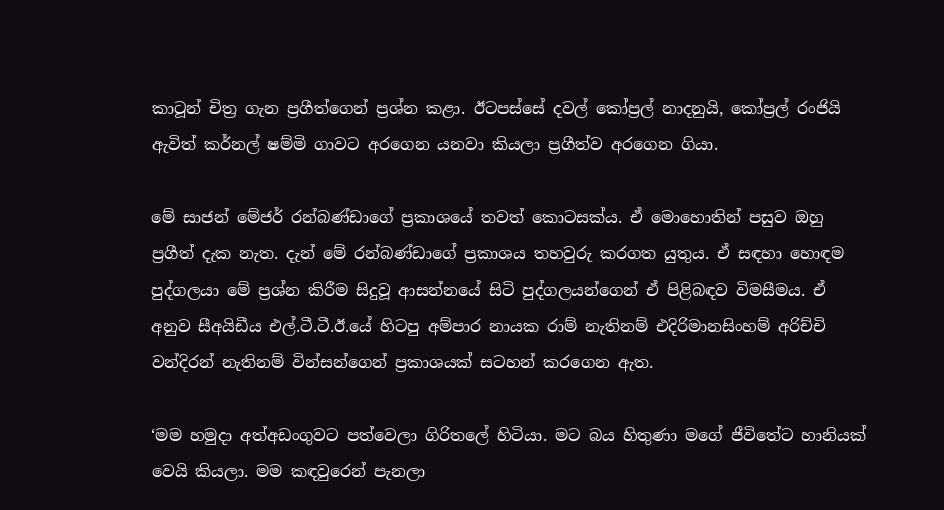කාටූන් චිත්‍ර ගැන ප්‍රගීත්ගෙන් ප්‍රශ්න කළා. ඊටපස්සේ දවල් කෝප්‍රල් නාදනුයි, කෝප්‍රල් රංජියි ඇවිත් කර්නල් ෂම්මි ගාවට අරගෙන යනවා කියලා ප්‍රගීත්ව අරගෙන ගියා.

මේ සාජන් මේජර් රන්බණ්ඩාගේ ප්‍රකාශයේ තවත් කොටසක්ය. ඒ මොහොතින් පසුව ඔහු ප්‍රගීත් දැක නැත. දැන් මේ රන්බණ්ඩාගේ ප්‍රකාශය තහවුරු කරගත යුතුය. ඒ සඳහා හොඳම පුද්ගලයා මේ ප්‍රශ්න කිරීම සිදුවූ ආසන්නයේ සිටි පුද්ගලයන්ගෙන් ඒ පිළිබඳව විමසීමය. ඒ අනුව සීඅයිඩීය එල්.ටී.ටී.ඊ.යේ හිටපු අම්පාර නායක රාම් නැතිනම් එදිරිමානසිංහම් අරිච්චි වන්දිරන් නැතිනම් වින්සන්ගෙන් ප්‍රකාශයක් සටහන් කරගෙන ඇත.

‘මම හමුදා අත්අඩංගුවට පත්වෙලා ගිරිතලේ හිටියා. මට බය හිතුණා මගේ ජීවිතේට හානියක් වෙයි කියලා. මම කඳවුරෙන් පැනලා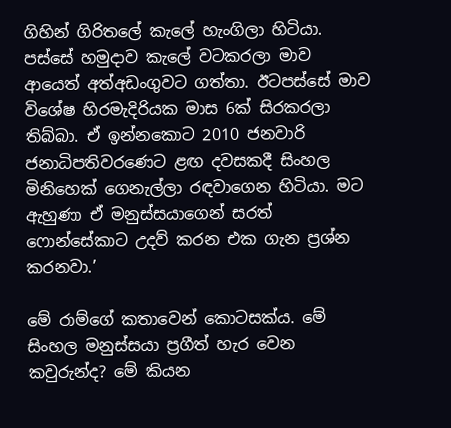ගිහින් ගිරිතලේ කැලේ හැංගිලා හිටියා. පස්සේ හමුදාව කැලේ වටකරලා මාව ආයෙත් අත්අඩංගුවට ගත්තා. ඊටපස්සේ මාව විශේෂ හිරමැදිරියක මාස 6ක් සිරකරලා තිබ්බා. ඒ ඉන්නකොට 2010 ජනවාරි ජනාධිපතිවරණෙට ළඟ දවසකදී සිංහල මිනිහෙක් ගෙනැල්ලා රඳවාගෙන හිටියා. මට ඇහුණා ඒ මනුස්සයාගෙන් සරත් ෆොන්සේකාට උදව් කරන එක ගැන ප්‍රශ්න කරනවා.’

මේ රාම්ගේ කතාවෙන් කොටසක්ය. මේ සිංහල මනුස්සයා ප්‍රගීත් හැර වෙන කවුරුන්ද? මේ කියන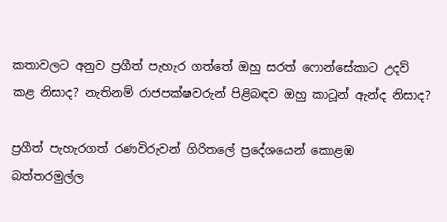කතාවලට අනුව ප්‍රගීත් පැහැර ගත්තේ ඔහු සරත් ෆොන්සේකාට උදව් කළ නිසාද? නැතිනම් රාජපක්ෂවරුන් පිළිබඳව ඔහු කාටූන් ඇන්ද නිසාද?

ප්‍රගීත් පැහැරගත් රණවිරුවන් ගිරිතලේ ප්‍රදේශයෙන් කොළඹ බත්තරමුල්ල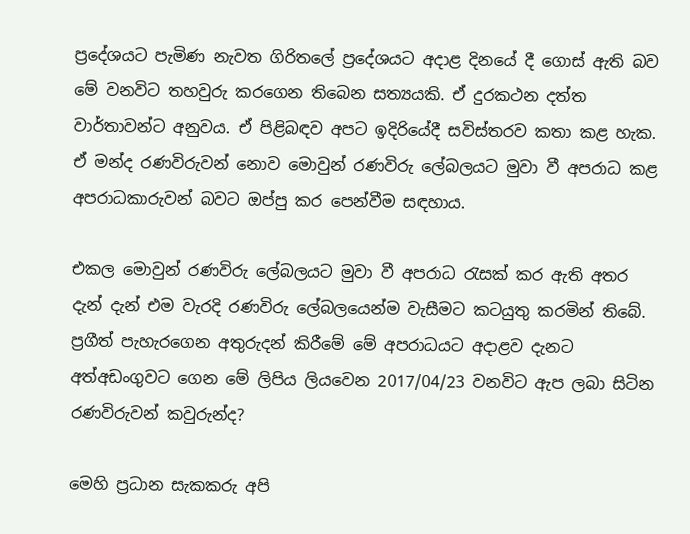ප්‍රදේශයට පැමිණ නැවත ගිරිතලේ ප්‍රදේශයට අදාළ දිනයේ දී ගොස් ඇති බව මේ වනවිට තහවුරු කරගෙන තිබෙන සත්‍යයකි. ඒ දුරකථන දත්ත වාර්තාවන්ට අනුවය. ඒ පිළිබඳව අපට ඉදිරියේදී සවිස්තරව කතා කළ හැක. ඒ මන්ද රණවිරුවන් නොව මොවුන් රණවිරු ලේබලයට මුවා වී අපරාධ කළ අපරාධකාරුවන් බවට ඔප්පු කර පෙන්වීම සඳහාය.

එකල මොවුන් රණවිරු ලේබලයට මුවා වී අපරාධ රැසක් කර ඇති අතර දැන් දැන් එම වැරදි රණවිරු ලේබලයෙන්ම වැසීමට කටයුතු කරමින් තිබේ.
ප්‍රගීත් පැහැරගෙන අතුරුදන් කිරීමේ මේ අපරාධයට අදාළව දැනට අත්අඩංගුවට ගෙන මේ ලිපිය ලියවෙන 2017/04/23 වනවිට ඇප ලබා සිටින රණවිරුවන් කවුරුන්ද?

මෙහි ප්‍රධාන සැකකරු අපි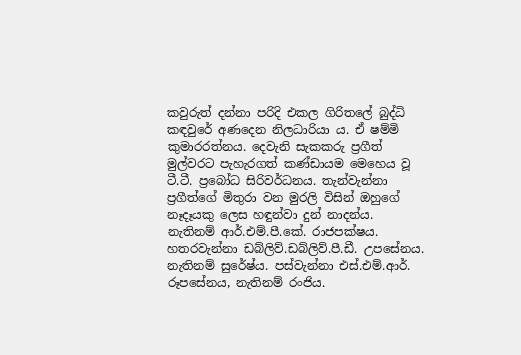කවුරුත් දන්නා පරිදි එකල ගිරිතලේ බුද්ධි කඳවුරේ අණදෙන නිලධාරියා ය. ඒ ෂම්මි කුමාරරත්නය. දෙවැනි සැකකරු ප්‍රගීත් මුල්වරට පැහැරගත් කණ්ඩායම මෙහෙය වූ ටී.ටී. ප්‍රබෝධ සිරිවර්ධනය. තැන්වැන්නා ප්‍රගීත්ගේ මිතුරා වන මුරලි විසින් ඔහුගේ නෑදෑයකු ලෙස හඳුන්වා දුන් නාදන්ය. නැතිනම් ආර්.එම්.පී.කේ. රාජපක්ෂය. හතරවැන්නා ඩබ්ලිව්.ඩබ්ලිව්.පී.ඩී. උපසේනය. නැතිනම් සුරේෂ්ය. පස්වැන්නා එස්.එම්.ආර්. රූපසේනය, නැතිනම් රංජිය.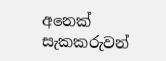අනෙක් සැකකරුවන්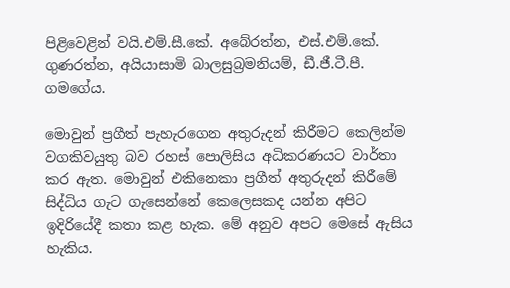පිළිවෙළින් වයි.එම්.සී.කේ. අබේරත්න, එස්.එම්.කේ. ගුණරත්න, අයියාසාමි බාලසුබ්‍රමනියම්, ඩී.ජී.ටී.පී. ගමගේය.

මොවුන් ප්‍රගීත් පැහැරගෙන අතුරුදන් කිරීමට කෙලින්ම වගකිවයුතු බව රහස් පොලිසිය අධිකරණයට වාර්තා කර ඇත. මොවුන් එකිනෙකා ප්‍රගීත් අතුරුදන් කිරීමේ සිද්ධිය ගැට ගැසෙන්නේ කෙලෙසකද යන්න අපිට ඉදිරියේදී කතා කළ හැක. මේ අනුව අපට මෙසේ ඇසිය හැකිය.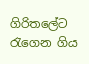ගිරිතලේට රැගෙන ගිය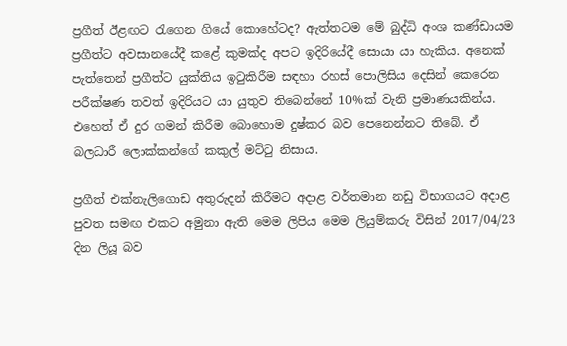ප්‍රගීත් ඊළඟට රැගෙන ගියේ කොහේටද? ඇත්තටම මේ බුද්ධි අංශ කණ්ඩායම ප්‍රගීත්ට අවසානයේදී කළේ කුමක්ද අපට ඉදිරියේදී සොයා යා හැකිය. අනෙක් පැත්තෙන් ප්‍රගීත්ට යුක්තිය ඉටුකිරීම සඳහා රහස් පොලිසිය දෙසින් කෙරෙන පරීක්ෂණ තවත් ඉදිරියට යා යුතුව තිබෙන්නේ 10%ක් වැනි ප්‍රමාණයකින්ය. එහෙත් ඒ දුර ගමන් කිරීම බොහොම දුෂ්කර බව පෙනෙන්නට තිබේ. ඒ බලධාරී ලොක්කන්ගේ කකුල් මට්ටු නිසාය.

ප්‍රගීත් එක්නැලිගොඩ අතුරුදන් කිරීමට අදාළ වර්තමාන නඩු විභාගයට අදාළ පුවත සමඟ එකට අමුනා ඇති මෙම ලිපිය මෙම ලියුම්කරු විසින් 2017/04/23 දින ලියූ බව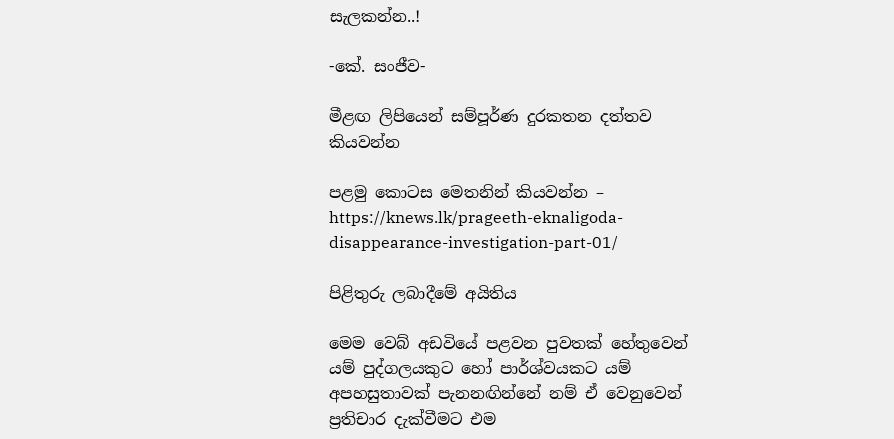සැලකන්න..!

-කේ. සංජීව-

මීළඟ ලිපියෙන් සම්පූර්ණ දුරකතන දත්තව කියවන්න

පළමු කොටස මෙතනින් කියවන්න – https://knews.lk/prageeth-eknaligoda-disappearance-investigation-part-01/

පිළිතුරු ලබාදීමේ අයිතිය

මෙම වෙබ් අඩවියේ පළවන පුවතක් හේතුවෙන් යම් පුද්ගලයකුට හෝ පාර්ශ්වයකට යම් අපහසුතාවක් පැනනඟින්නේ නම් ඒ වෙනුවෙන් ප්‍රතිචාර දැක්වීමට එම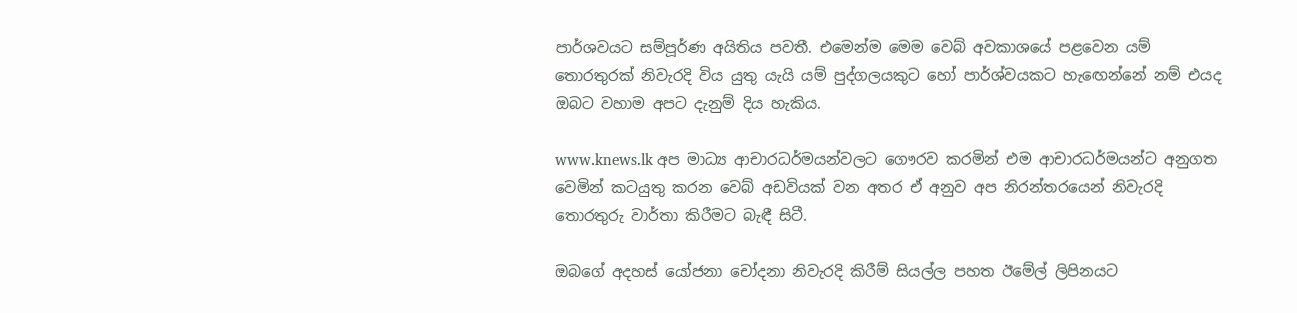පාර්ශවයට සම්පූර්ණ අයිතිය පවතී. එමෙන්ම මෙම වෙබ් අවකාශයේ පළවෙන යම් තොරතුරක් නිවැරදි විය යුතු යැයි යම් පුද්ගලයකුට හෝ පාර්ශ්වයකට හැඟෙන්නේ නම් එයද ඔබට වහාම අපට දැනුම් දිය හැකිය.

www.knews.lk අප මාධ්‍ය ආචාරධර්මයන්වලට ගෞරව කරමින් එම ආචාරධර්මයන්ට අනුගත වෙමින් කටයුතු කරන වෙබ් අඩවියක් වන අතර ඒ අනුව අප නිරන්තරයෙන් නිවැරදි තොරතුරු වාර්තා කිරීමට බැඳී සිටී.

ඔබගේ අදහස් යෝජනා චෝදනා නිවැරදි කිරීම් සියල්ල පහත ඊමේල් ලිපිනයට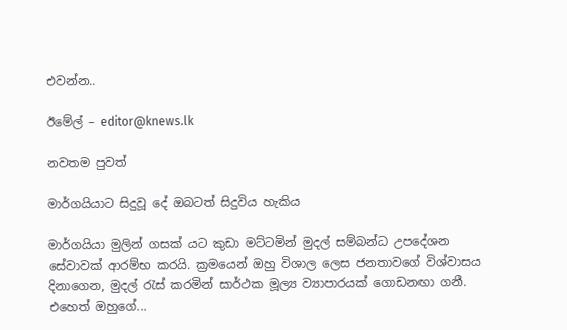එවන්න..

ඊමේල් – editor@knews.lk

නවතම පුවත්

මාර්ගයියාට සිදුවූ දේ ඔබටත් සිදුවිය හැකිය

මාර්ගයියා මුලින් ගසක් යට කුඩා මට්ටමින් මුදල් සම්බන්ධ උපදේශන සේවාවක් ආරම්භ කරයි. ක්‍රමයෙන් ඔහු විශාල ලෙස ජනතාවගේ විශ්වාසය දිනාගෙන, මුදල් රැස් කරමින් සාර්ථක මූල්‍ය ව්‍යාපාරයක් ගොඩනඟා ගනී. එහෙත් ඔහුගේ...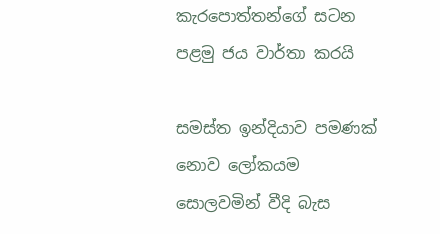කැරපොත්තන්ගේ සටන පළමු ජය වාර්තා කරයි

සමස්ත ඉන්දියාව පමණක් නොව ලෝකයම සොලවමින් වීදි බැස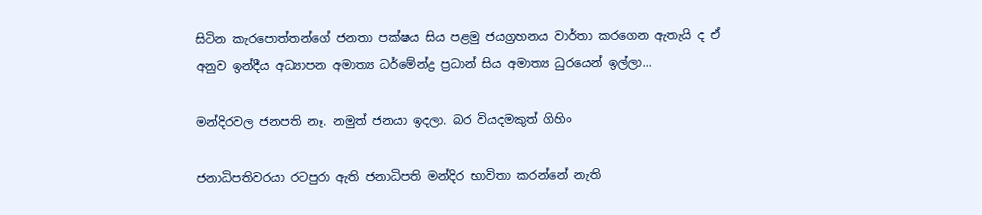සිටින කැරපොත්තන්ගේ ජනතා පක්ෂය සිය පළමු ජයග්‍රහනය වාර්තා කරගෙන ඇතැයි ද ඒ අනුව ඉන්දීය අධ්‍යාපන අමාත්‍ය ධර්මේන්ද්‍ර ප්‍රධාන් සිය අමාත්‍ය ධුරයෙන් ඉල්ලා...

මන්දිරවල ජනපති නෑ. නමුත් ජනයා ඉදලා. බර වියදමකුත් ගිහිං

ජනාධිපතිවරයා රටපුරා ඇති ජනාධිපති මන්දිර භාවිතා කරන්නේ නැති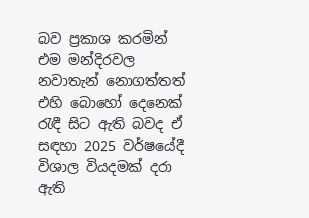බව ප්‍රකාශ කරමින් එම මන්දිරවල නවාතැන් නොගත්තත් එහි බොහෝ දෙනෙක් රැඳී සිට ඇති බවද ඒ සඳහා 2025 වර්ෂයේදී විශාල වියදමක් දරා ඇති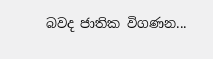බවද ජාතික විගණන...